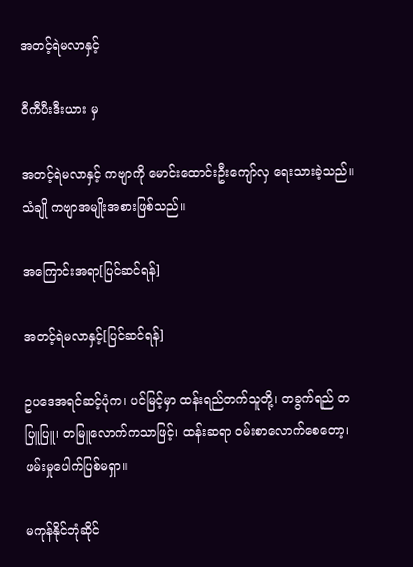အတင့်ရဲမလာနှင့်

ဝီကီပီးဒီးယား မှ

အတင့်ရဲမလာနှင့် ကဗျာကို မောင်းထောင်းဦးကျော်လှ ရေးသားခဲ့သည်။ သံချို ကဗျာအမျိုးအစားဖြစ်သည်။

အကြောင်းအရာ[ပြင်ဆင်ရန်]

အတင့်ရဲမလာနှင့်[ပြင်ဆင်ရန်]

ဥပဒေအရင်ဆင့်ပုံက၊ ပင်မြင့်မှာ ထန်းရည်တက်သူတို့၊ တခွက်ရည် တပြူပြူ၊ တမြူလောက်ကသာဖြင့်၊ ထန်းဆရာ ဝမ်းစာလောက်စေတော့၊ ဖမ်းမှုပေါက်ပြစ်မရှာ။

မကုန်နိုင်ဘုံဆိုင်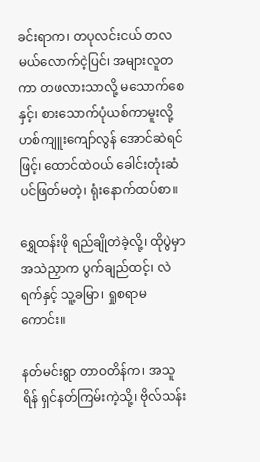ခင်းရာက၊ တပုလင်းငယ် တလမယ်လောက်ငဲ့ပြင်၊ အများလူတကာ တဖလားသာလို့ မသောက်စေနှင့်၊ စားသောက်ပုံယစ်ကာမူးလို့ ဟစ်ကျူးကျော်လွန် အောင်ဆဲရင်ဖြင့်၊ ထောင်ထဲဝယ် ခေါင်းတုံးဆံပင်ဖြတ်မတဲ့၊ ရုံးနောက်ထပ်စာ။

ရွှေထန်းဖို ရည်ချိုတဲခဲ့လို့၊ ထိုပွဲမှာ အသဲညှာက ပွက်ချည်ထင့်၊ လဲရက်နှင့် သူ့ခမြာ၊ ရှုစရာမကောင်း။

နတ်မင်းရွာ တာဝတိန်က၊ အသူရိန် ရှင်နတ်ကြမ်းကဲ့သို့၊ ဗိုလ်သန်း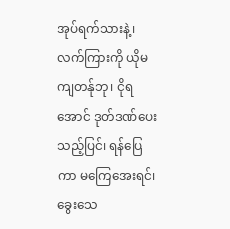အုပ်ရက်သားနဲ့၊ လက်ကြားကို ယိုမကျတန်ုဘု၊ ငိုရအောင် ဒုတ်ဒဏ်ပေးသည့်ပြင်၊ ရန်ပြေကာ မကြေအေးရင်၊ ခွေးသေ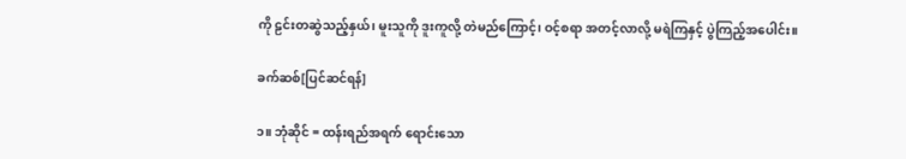ကို ဠင်းတဆွဲသည့်နှယ်၊ မူးသူကို ဒူးကူလို့ တဲမည်ကြောင့်၊ ဝင့်စရာ အတင့်လာလို့ မရဲကြနှင့် ပွဲကြည့်အပေါင်း။

ခက်ဆစ်[ပြင်ဆင်ရန်]

၁။ ဘုံဆိုင် = ထန်းရည်အရက် ရောင်းသော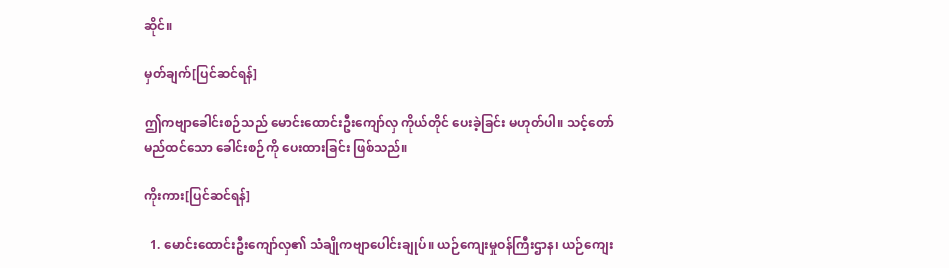ဆိုင်။

မှတ်ချက်[ပြင်ဆင်ရန်]

ဤကဗျာခေါင်းစဉ်သည် မောင်းထောင်းဦးကျော်လှ ကိုယ်တိုင် ပေးခဲ့ခြင်း မဟုတ်ပါ။ သင့်တော်မည်ထင်သော ခေါင်းစဉ်ကို ပေးထားခြင်း ဖြစ်သည်။

ကိုးကား[ပြင်ဆင်ရန်]

  1. မောင်းထောင်းဦးကျော်လှ၏ သံချိုကဗျာပေါင်းချုပ်။ ယဉ်ကျေးမှုဝန်ကြီးဌာန၊ ယဉ်ကျေး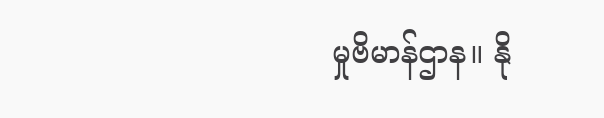မှုဗိမာန်ဌာန။ နို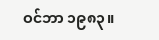ဝင်ဘာ ၁၉၈၃။